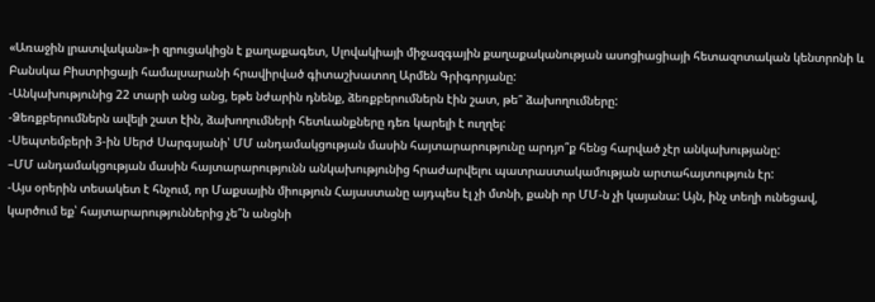«Առաջին լրատվական»-ի զրուցակիցն է քաղաքագետ, Սլովակիայի միջազգային քաղաքականության ասոցիացիայի հետազոտական կենտրոնի և Բանսկա Բիստրիցայի համալսարանի հրավիրված գիտաշխատող Արմեն Գրիգորյանը:
-Անկախությունից 22 տարի անց անց, եթե նժարին դնենք, ձեռքբերումներն էին շատ, թե՞ ձախողումները:
-Ձեռքբերումներն ավելի շատ էին, ձախողումների հետևանքները դեռ կարելի է ուղղել:
-Սեպտեմբերի 3-ին Սերժ Սարգսյանի՝ ՄՄ անդամակցության մասին հայտարարությունը արդյո՞ք հենց հարված չէր անկախությանը:
–ՄՄ անդամակցության մասին հայտարարությունն անկախությունից հրաժարվելու պատրաստակամության արտահայտություն էր:
-Այս օրերին տեսակետ է հնչում, որ Մաքսային միություն Հայաստանը այդպես էլ չի մտնի, քանի որ ՄՄ-ն չի կայանա: Այն, ինչ տեղի ունեցավ, կարծում եք՝ հայտարարություններից չե՞ն անցնի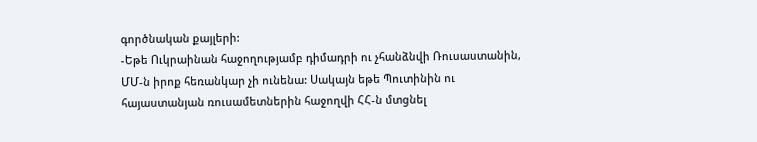գործնական քայլերի:
-Եթե Ուկրաինան հաջողությամբ դիմադրի ու չհանձնվի Ռուսաստանին, ՄՄ-ն իրոք հեռանկար չի ունենա: Սակայն եթե Պուտինին ու հայաստանյան ռուսամետներին հաջողվի ՀՀ-ն մտցնել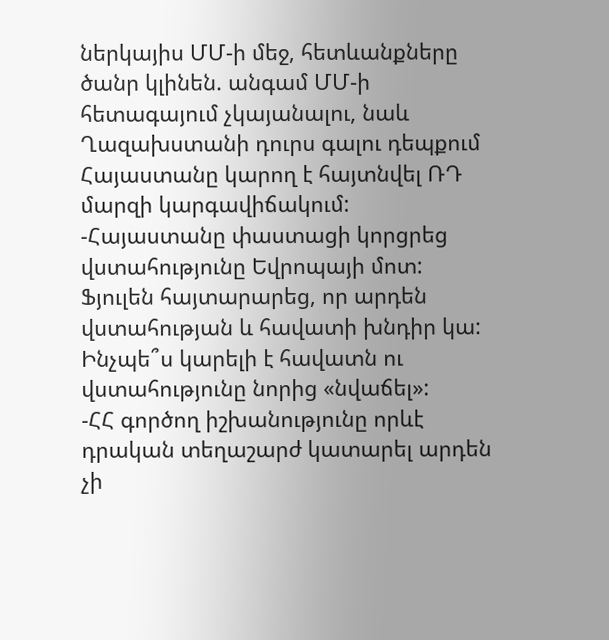ներկայիս ՄՄ-ի մեջ, հետևանքները ծանր կլինեն. անգամ ՄՄ-ի հետագայում չկայանալու, նաև Ղազախստանի դուրս գալու դեպքում Հայաստանը կարող է հայտնվել ՌԴ մարզի կարգավիճակում:
-Հայաստանը փաստացի կորցրեց վստահությունը Եվրոպայի մոտ: Ֆյուլեն հայտարարեց, որ արդեն վստահության և հավատի խնդիր կա: Ինչպե՞ս կարելի է հավատն ու վստահությունը նորից «նվաճել»:
-ՀՀ գործող իշխանությունը որևէ դրական տեղաշարժ կատարել արդեն չի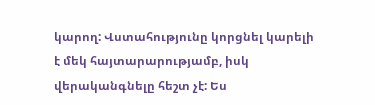կարող: Վստահությունը կորցնել կարելի է մեկ հայտարարությամբ, իսկ վերականգնելը հեշտ չէ: Ես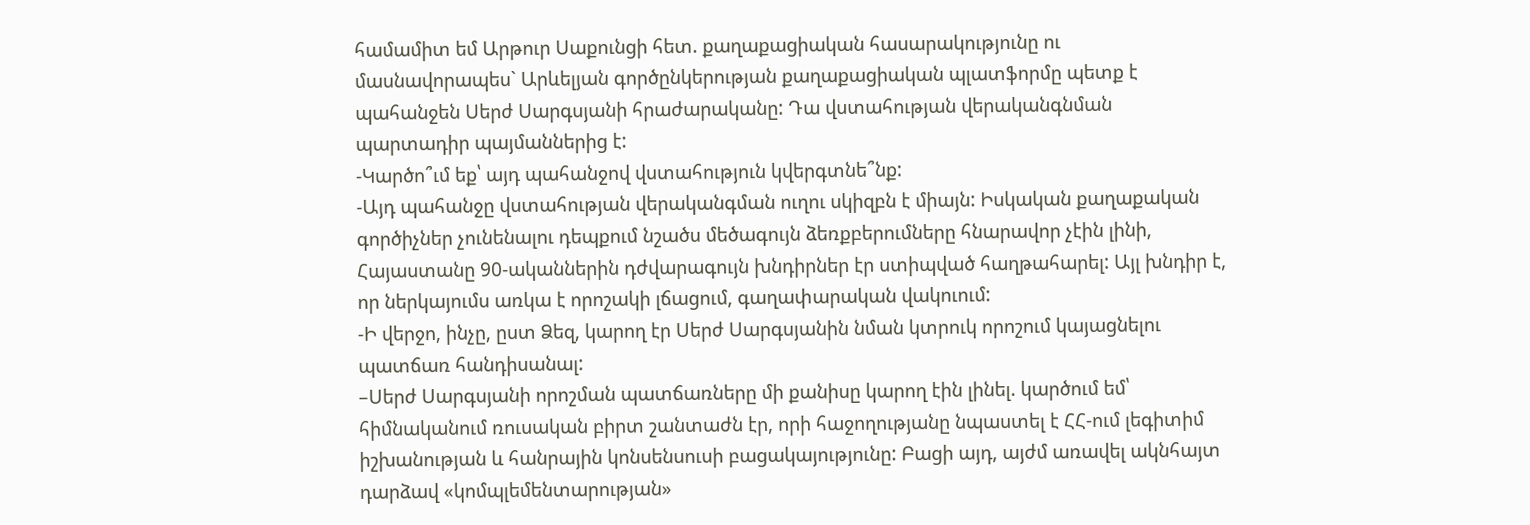համամիտ եմ Արթուր Սաքունցի հետ. քաղաքացիական հասարակությունը ու մասնավորապես` Արևելյան գործընկերության քաղաքացիական պլատֆորմը պետք է պահանջեն Սերժ Սարգսյանի հրաժարականը: Դա վստահության վերականգնման պարտադիր պայմաններից է:
-Կարծո՞ւմ եք՝ այդ պահանջով վստահություն կվերգտնե՞նք:
-Այդ պահանջը վստահության վերականգման ուղու սկիզբն է միայն: Իսկական քաղաքական գործիչներ չունենալու դեպքում նշածս մեծագույն ձեռքբերումները հնարավոր չէին լինի, Հայաստանը 90-ականներին դժվարագույն խնդիրներ էր ստիպված հաղթահարել: Այլ խնդիր է, որ ներկայումս առկա է որոշակի լճացում, գաղափարական վակուում:
-Ի վերջո, ինչը, ըստ Ձեզ, կարող էր Սերժ Սարգսյանին նման կտրուկ որոշում կայացնելու պատճառ հանդիսանալ:
–Սերժ Սարգսյանի որոշման պատճառները մի քանիսը կարող էին լինել. կարծում եմ՝ հիմնականում ռուսական բիրտ շանտաժն էր, որի հաջողությանը նպաստել է ՀՀ-ում լեգիտիմ իշխանության և հանրային կոնսենսուսի բացակայությունը: Բացի այդ, այժմ առավել ակնհայտ դարձավ «կոմպլեմենտարության»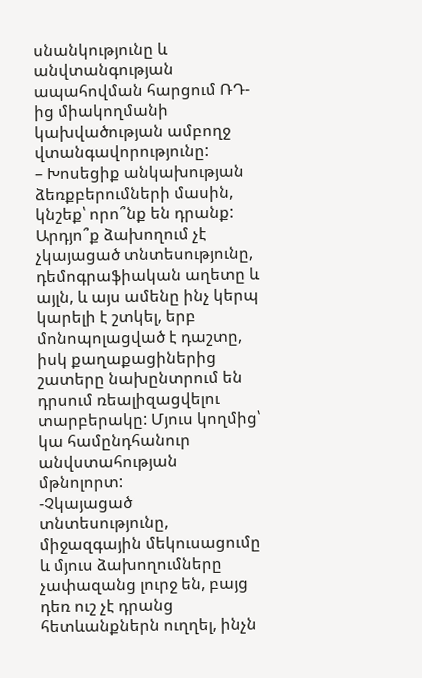սնանկությունը և անվտանգության ապահովման հարցում ՌԴ-ից միակողմանի կախվածության ամբողջ վտանգավորությունը:
– Խոսեցիք անկախության ձեռքբերումների մասին, կնշեք՝ որո՞նք են դրանք: Արդյո՞ք ձախողում չէ չկայացած տնտեսությունը, դեմոգրաֆիական աղետը և այլն, և այս ամենը ինչ կերպ կարելի է շտկել, երբ մոնոպոլացված է դաշտը, իսկ քաղաքացիներից շատերը նախընտրում են դրսում ռեալիզացվելու տարբերակը: Մյուս կողմից՝ կա համընդհանուր անվստահության մթնոլորտ:
-Չկայացած տնտեսությունը, միջազգային մեկուսացումը և մյուս ձախողումները չափազանց լուրջ են, բայց դեռ ուշ չէ դրանց հետևանքներն ուղղել, ինչն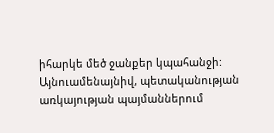իհարկե մեծ ջանքեր կպահանջի: Այնուամենայնիվ, պետականության առկայության պայմաններում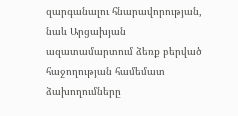զարգանալու հնարավորության, նաև Արցախյան ազատամարտում ձեռք բերված հաջողության համեմատ ձախողումները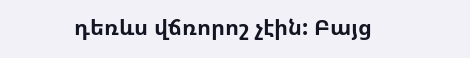դեռևս վճռորոշ չէին: Բայց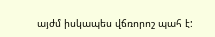այժմ իսկապես վճռորոշ պահ է: